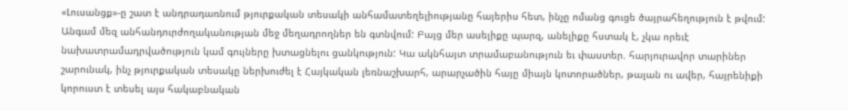«Լուսանցք»-ը շատ է անդրադառնում թյուրքական տեսակի անհամատեղելիությանը հայերիս հետ, ինչը ոմանց գուցե ծայրահեղություն է թվում: Անգամ մեզ անհանդուրժողականության մեջ մեղադրողներ են գտնվում: Բայց մեր ասելիքը պարզ, անելիքը հստակ է, չկա որեւէ նախատրամադրվածություն կամ գույները խտացնելու ցանկություն: Կա ակնհայտ տրամաբանություն եւ փաստեր. հարյուրավոր տարիներ շարունակ, ինչ թյուրքական տեսակը ներխուժել է Հայկական լեռնաշխարհ, արարչածին հայը միայն կոտորածներ, թալան ու ավեր, հայրենիքի կորուստ է տեսել այս հակաբնական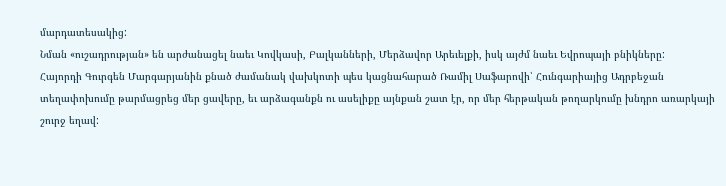մարդատեսակից:
Նման «ուշադրության» են արժանացել նաեւ Կովկասի, Բալկանների, Մերձավոր Արեւելքի, իսկ այժմ նաեւ Եվրոպայի բնիկները:
Հայորդի Գուրգեն Մարգարյանին քնած ժամանակ վախկոտի պես կացնահարած Ռամիլ Սաֆարովի՝ Հունգարիայից Ադրբեջան տեղափոխումը թարմացրեց մեր ցավերը, եւ արձագանքն ու ասելիքը այնքան շատ էր, որ մեր հերթական թողարկումը խնդրո առարկայի շուրջ եղավ: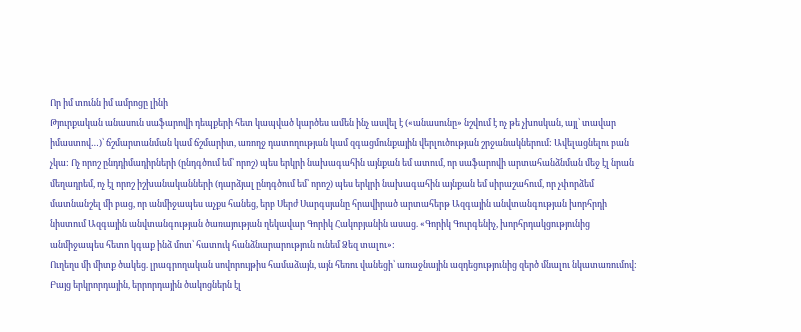Որ իմ տունն իմ ամրոցը լինի
Թյուրքական անասուն սաֆարովի դեպքերի հետ կապված կարծես ամեն ինչ ասվել է («անասունը» նշվում է ոչ թե չխոսկան, այլ՝ տավար իմաստով…)՝ ճշմարտանման կամ ճշմարիտ, առողջ դատողության կամ զգացմունքային վերլուծության շրջանակներում: Ավելացնելու բան չկա: Ոչ որոշ ընդդիմադիրների (ընդգծում եմ՝ որոշ) պես երկրի նախագահին այնքան եմ ատում, որ սաֆարովի արտահանձնման մեջ էլ նրան մեղադրեմ, ոչ էլ որոշ իշխանականների (դարձյալ ընդգծում եմ՝ որոշ) պես երկրի նախագահին այնքան եմ սիրաշահում, որ չփորձեմ մատնանշել մի բաց, որ անմիջապես աչքս հանեց, երբ Սերժ Սարգսյանը հրավիրած արտահերթ Ազգային անվտանգության խորհրդի նիստում Ազգային անվտանգության ծառայության ղեկավար Գորիկ Հակոբյանին ասաց. «Գորիկ Գուրգենիչ, խորհրդակցությունից անմիջապես հետո կգաք ինձ մոտ՝ հատուկ հանձնարարություն ունեմ Ձեզ տալու»:
Ուղեղս մի միտք ծակեց. լրագրողական սովորույթիս համաձայն, այն հեռու վանեցի՝ առաջնային ազդեցությունից զերծ մնալու նկատառումով: Բայց երկրորդային, երրորդային ծակոցներն էլ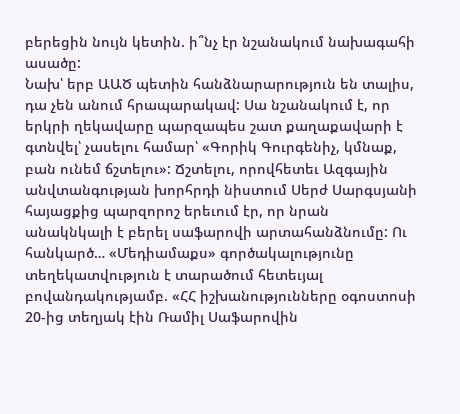բերեցին նույն կետին. ի՞նչ էր նշանակում նախագահի ասածը:
Նախ՝ երբ ԱԱԾ պետին հանձնարարություն են տալիս, դա չեն անում հրապարակավ: Սա նշանակում է, որ երկրի ղեկավարը պարզապես շատ քաղաքավարի է գտնվել՝ չասելու համար՝ «Գորիկ Գուրգենիչ, կմնաք, բան ունեմ ճշտելու»: Ճշտելու, որովհետեւ Ազգային անվտանգության խորհրդի նիստում Սերժ Սարգսյանի հայացքից պարզորոշ երեւում էր, որ նրան անակնկալի է բերել սաֆարովի արտահանձնումը: Ու հանկարծ… «Մեդիամաքս» գործակալությունը տեղեկատվություն է տարածում հետեւյալ բովանդակությամբ. «ՀՀ իշխանությունները օգոստոսի 20-ից տեղյակ էին Ռամիլ Սաֆարովին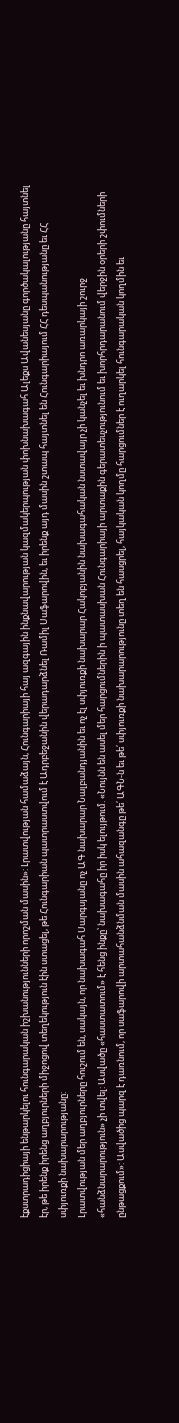էքստրադիցիայի ենթարկելու հունգարական իշխանությունների որոշման մասին»: Լրատվության համաձայն, Հունգարիայի հայ ազգային ինքնավարության կազմակերպության փոխնախագահ Ալեքս Ավանեսյանը գործակալությանը հայտնել էր, թե իրենք իրենց աղբյուրների միջոցով տեղեկություն էին ստացել, թե Հունգարիան պատրաստվում է Ադրբեջանին վերադարձնել Ռամիլ Սաֆարովին, եւ իրենք այդ մասին շտապ հայտնել են Հունգարիայում ՀՀ դեսպանությանը եւ ՀՀ սփյուռքի նախարարությանը:
Լրատվության մեր աղբյուրները հուշում են, սակայն, որ նախագահ Սարգսյանը ոչ ԱԳ նախարար Նալբանդյանին եւ ոչ էլ սփյուռքի նախարար Հակոբյանին նախագահական նստավայր չի կանչել եւ խնդրո առարկայի շուրջ «հանձնարարություն» չի տվել: Ասվածը «հաստատում» է հենց ինքը՝ նախագահը իր իսկ ելույթում. «Նույնն են ասել մեր հարցումներին ի պատասխան Հունգարիայի արտաքին գերատեսչությունում եւ խորհրդարանում վերջին օրերի շփումների ընթացքում»: Ասվածից պարզ է դառնում, որ սաֆարովի արտահանձնման մասին ահազանգը թե՛ ԱԳՆ-ն եւ թե՛ սփյուռքի նախարարությունը տեղ են հասցրել, հայկական կողմը հարցումներ է ուղարկել հունգարական կողմին եւ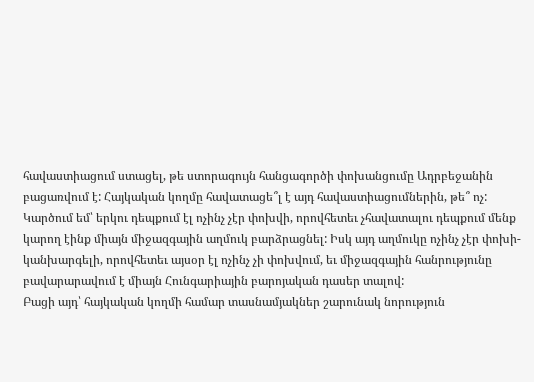հավաստիացում ստացել, թե ստորագույն հանցագործի փոխանցումը Ադրբեջանին բացառվում է: Հայկական կողմը հավատացե՞լ է այդ հավաստիացումներին, թե՞ ոչ: Կարծում եմ՝ երկու դեպքում էլ ոչինչ չէր փոխվի, որովհետեւ չհավատալու դեպքում մենք կարող էինք միայն միջազգային աղմուկ բարձրացնել: Իսկ այդ աղմուկը ոչինչ չէր փոխի-կանխարգելի, որովհետեւ այսօր էլ ոչինչ չի փոխվում, եւ միջազգային հանրությունը բավարարավում է միայն Հունգարիային բարոյական դասեր տալով:
Բացի այդ՝ հայկական կողմի համար տասնամյակներ շարունակ նորություն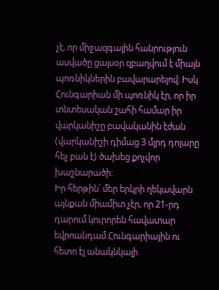չէ, որ միջազգային հանրություն ասվածը ցայսօր զբաղվում է միայն պոռնիկներին բավարարելով: Իսկ Հունգարիան մի պոռնիկ էր, որ իր տնտեսական շահի համար իր վարկանիշը բավականին էժան (վարկանիշի դիմաց 3 մլրդ դոլարը հեչ բան է) ծախեց քոչվոր խաշնարածի:
Իր հերթին՝ մեր երկրի ղեկավարն այնքան միամիտ չէր, որ 21-րդ դարում կուրորեն հավատար եվրոանդամ Հունգարիային ու հետո էլ անակնկալի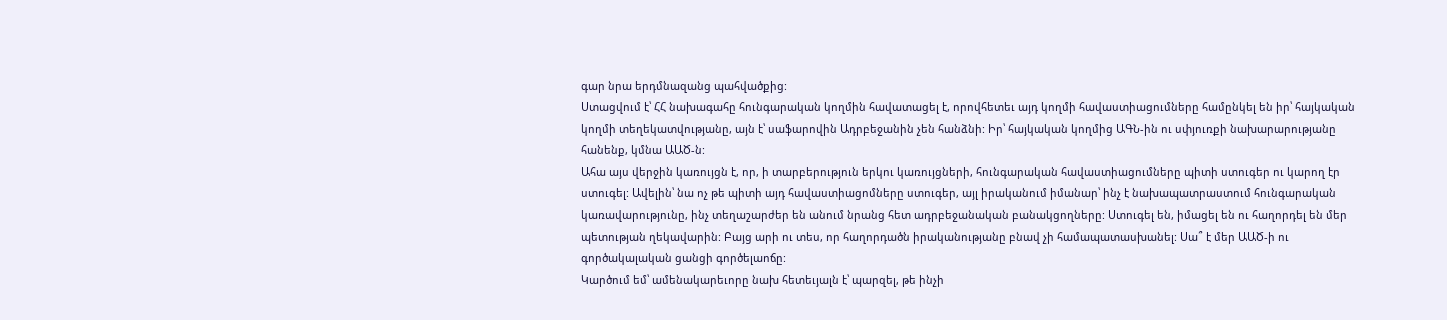գար նրա երդմնազանց պահվածքից:
Ստացվում է՝ ՀՀ նախագահը հունգարական կողմին հավատացել է, որովհետեւ այդ կողմի հավաստիացումները համընկել են իր՝ հայկական կողմի տեղեկատվությանը, այն է՝ սաֆարովին Ադրբեջանին չեն հանձնի: Իր՝ հայկական կողմից ԱԳՆ-ին ու սփյուռքի նախարարությանը հանենք, կմնա ԱԱԾ-ն:
Ահա այս վերջին կառույցն է, որ, ի տարբերություն երկու կառույցների, հունգարական հավաստիացումները պիտի ստուգեր ու կարող էր ստուգել: Ավելին՝ նա ոչ թե պիտի այդ հավաստիացոմները ստուգեր, այլ իրականում իմանար՝ ինչ է նախապատրաստում հունգարական կառավարությունը, ինչ տեղաշարժեր են անում նրանց հետ ադրբեջանական բանակցողները: Ստուգել են, իմացել են ու հաղորդել են մեր պետության ղեկավարին: Բայց արի ու տես, որ հաղորդածն իրականությանը բնավ չի համապատասխանել: Սա՞ է մեր ԱԱԾ-ի ու գործակալական ցանցի գործելաոճը:
Կարծում եմ՝ ամենակարեւորը նախ հետեւյալն է՝ պարզել, թե ինչի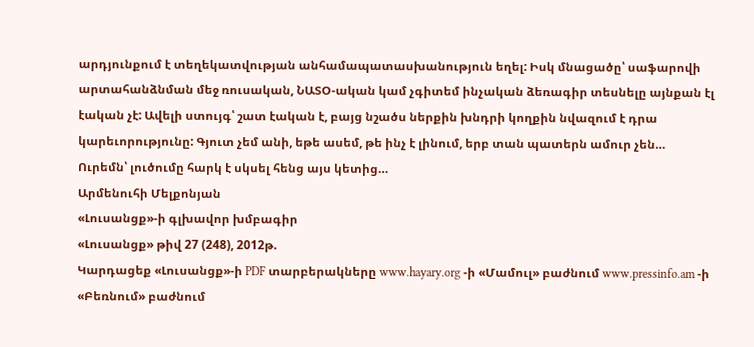արդյունքում է տեղեկատվության անհամապատասխանություն եղել: Իսկ մնացածը՝ սաֆարովի արտահանձնման մեջ ռուսական, ՆԱՏՕ-ական կամ չգիտեմ ինչական ձեռագիր տեսնելը այնքան էլ էական չէ: Ավելի ստույգ՝ շատ էական է, բայց նշածս ներքին խնդրի կողքին նվազում է դրա կարեւորությունը: Գյուտ չեմ անի, եթե ասեմ, թե ինչ է լինում, երբ տան պատերն ամուր չեն…
Ուրեմն՝ լուծումը հարկ է սկսել հենց այս կետից…
Արմենուհի Մելքոնյան
«Լուսանցք»-ի գլխավոր խմբագիր
«Լուսանցք» թիվ 27 (248), 2012թ.
Կարդացեք «Լուսանցք»-ի PDF տարբերակները www.hayary.org -ի «Մամուլ» բաժնում www.pressinfo.am -ի «Բեռնում» բաժնում